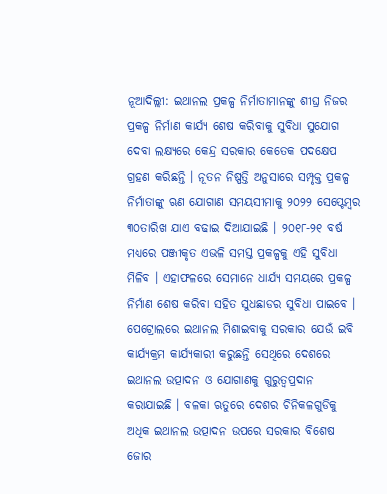ନୂଆଦିଲ୍ଲୀ: ଇଥାନଲ ପ୍ରକଳ୍ପ ନିର୍ମାତାମାନଙ୍କୁ ଶୀଘ୍ର ନିଜର ପ୍ରକଳ୍ପ ନିର୍ମାଣ କାର୍ଯ୍ୟ ଶେଷ କରିବାକୁ ସୁବିଧା ସୁଯୋଗ ଦେବା ଲକ୍ଷ୍ୟରେ କେନ୍ଦ୍ର ସରକାର କେତେକ ପଦକ୍ଷେପ ଗ୍ରହଣ କରିଛନ୍ତି । ନୂତନ ନିଷ୍ପତ୍ତି ଅନୁସାରେ ସମ୍ପୃକ୍ତ ପ୍ରକଳ୍ପ ନିର୍ମାତାଙ୍କୁ ଋଣ ଯୋଗାଣ ସମୟସୀମାକୁ ୨୦୨୨ ସେପ୍ଟେମ୍ବର ୩୦ତାରିଖ ଯାଏ ବଢାଇ ଦିଆଯାଇଛି । ୨୦୧୮-୨୧ ବର୍ଷ ମଧ୍ୟରେ ପଞ୍ଜୀକୃତ ଏଭଳି ସମସ୍ତ ପ୍ରକଳ୍ପକୁ ଏହି ସୁବିଧା ମିଳିବ । ଏହାଫଳରେ ସେମାନେ ଧାର୍ଯ୍ୟ ସମୟରେ ପ୍ରକଳ୍ପ ନିର୍ମାଣ ଶେଷ କରିବା ସହିତ ସୁଧଛାଡର ସୁବିଧା ପାଇବେ ।
ପେଟ୍ରୋଲରେ ଇଥାନଲ ମିଶାଇବାକୁ ସରକାର ଯେଉଁ ଇବି କାର୍ଯ୍ୟକ୍ରମ କାର୍ଯ୍ୟକାରୀ କରୁଛନ୍ତି ସେଥିରେ ଦେଶରେ ଇଥାନଲ ଉତ୍ପାଦନ ଓ ଯୋଗାଣକୁ ଗୁରୁତ୍ୱପ୍ରଦାନ କରାଯାଇଛି । ବଳକା ଋତୁରେ ଦେଶର ଚିନିକଳଗୁଡିକୁ ଅଧିକ ଇଥାନଲ ଉତ୍ପାଦନ ଉପରେ ସରକାର ବିଶେଷ ଜୋର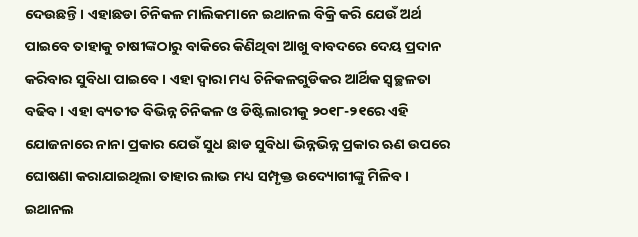ଦେଉଛନ୍ତି । ଏହାଛଡା ଚିନିକଳ ମାଲିକମାନେ ଇଥାନଲ ବିକ୍ରି କରି ଯେଉଁ ଅର୍ଥ ପାଇବେ ତାହାକୁ ଚାଷୀଙ୍କଠାରୁ ବାକିରେ କିଣିଥିବା ଆଖୁ ବାବଦରେ ଦେୟ ପ୍ରଦାନ କରିବାର ସୁବିଧା ପାଇବେ । ଏହା ଦ୍ୱାରା ମଧ୍ୟ ଚିନିକଳଗୁଡିକର ଆର୍ଥିକ ସ୍ୱଚ୍ଛଳତା ବଢିବ । ଏହା ବ୍ୟତୀତ ବିଭିନ୍ନ ଚିନିକଳ ଓ ଡିଷ୍ଟିଲାରୀକୁ ୨୦୧୮-୨୧ରେ ଏହି ଯୋଜନାରେ ନାନା ପ୍ରକାର ଯେଉଁ ସୁଧ ଛାଡ ସୁବିଧା ଭିନ୍ନଭିନ୍ନ ପ୍ରକାର ଋଣ ଉପରେ ଘୋଷଣା କରାଯାଇଥିଲା ତାହାର ଲାଭ ମଧ୍ୟ ସମ୍ପୃକ୍ତ ଉଦ୍ୟୋଗୀଙ୍କୁ ମିଳିବ ।
ଇଥାନଲ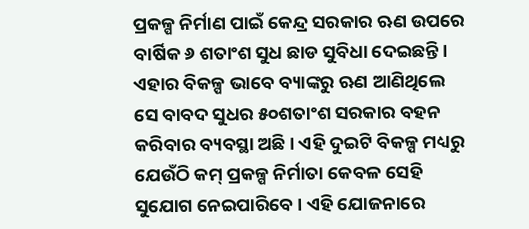ପ୍ରକଳ୍ପ ନିର୍ମାଣ ପାଇଁ କେନ୍ଦ୍ର ସରକାର ଋଣ ଉପରେ ବାର୍ଷିକ ୬ ଶତାଂଶ ସୁଧ ଛାଡ ସୁବିଧା ଦେଇଛନ୍ତି। ଏହାର ବିକଳ୍ପ ଭାବେ ବ୍ୟାଙ୍କରୁ ଋଣ ଆଣିଥିଲେ ସେ ବାବଦ ସୁଧର ୫୦ଶତାଂଶ ସରକାର ବହନ କରିବାର ବ୍ୟବସ୍ଥା ଅଛି । ଏହି ଦୁଇଟି ବିକଳ୍ପ ମଧ୍ୟରୁ ଯେଉଁଠି କମ୍ ପ୍ରକଳ୍ପ ନିର୍ମାତା କେବଳ ସେହି ସୁଯୋଗ ନେଇପାରିବେ । ଏହି ଯୋଜନାରେ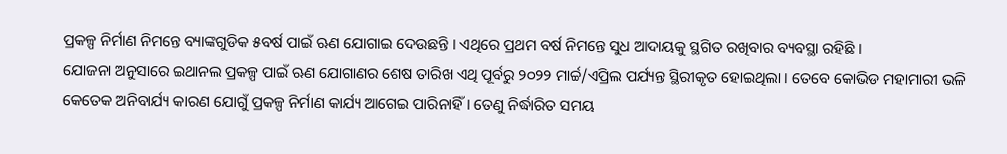ପ୍ରକଳ୍ପ ନିର୍ମାଣ ନିମନ୍ତେ ବ୍ୟାଙ୍କଗୁଡିକ ୫ବର୍ଷ ପାଇଁ ଋଣ ଯୋଗାଇ ଦେଉଛନ୍ତି । ଏଥିରେ ପ୍ରଥମ ବର୍ଷ ନିମନ୍ତେ ସୁଧ ଆଦାୟକୁ ସ୍ଥଗିତ ରଖିବାର ବ୍ୟବସ୍ଥା ରହିଛି ।
ଯୋଜନା ଅନୁସାରେ ଇଥାନଲ ପ୍ରକଳ୍ପ ପାଇଁ ଋଣ ଯୋଗାଣର ଶେଷ ତାରିଖ ଏଥି ପୂର୍ବରୁ ୨୦୨୨ ମାର୍ଚ୍ଚ/ଏପ୍ରିଲ ପର୍ଯ୍ୟନ୍ତ ସ୍ଥିରୀକୃତ ହୋଇଥିଲା । ତେବେ କୋଭିଡ ମହାମାରୀ ଭଳି କେତେକ ଅନିବାର୍ଯ୍ୟ କାରଣ ଯୋଗୁଁ ପ୍ରକଳ୍ପ ନିର୍ମାଣ କାର୍ଯ୍ୟ ଆଗେଇ ପାରିନାହିଁ । ତେଣୁ ନିର୍ଦ୍ଧାରିତ ସମୟ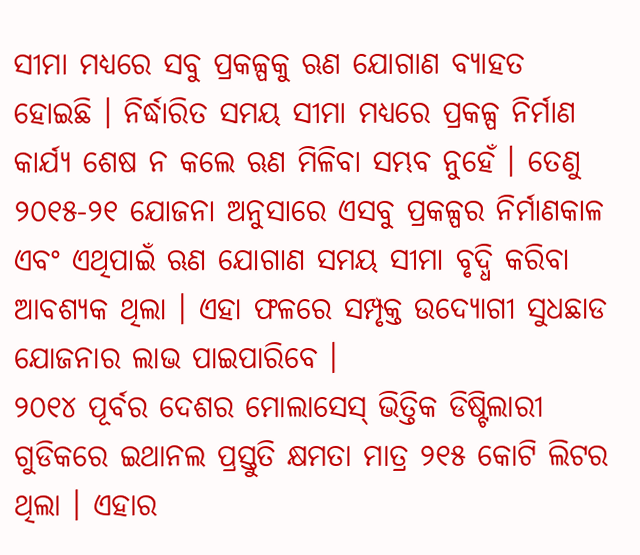ସୀମା ମଧ୍ୟରେ ସବୁ ପ୍ରକଳ୍ପକୁ ଋଣ ଯୋଗାଣ ବ୍ୟାହତ ହୋଇଛି । ନିର୍ଦ୍ଧାରିତ ସମୟ ସୀମା ମଧ୍ୟରେ ପ୍ରକଳ୍ପ ନିର୍ମାଣ କାର୍ଯ୍ୟ ଶେଷ ନ କଲେ ଋଣ ମିଳିବା ସମ୍ଭବ ନୁହେଁ । ତେଣୁ ୨୦୧୫-୨୧ ଯୋଜନା ଅନୁସାରେ ଏସବୁ ପ୍ରକଳ୍ପର ନିର୍ମାଣକାଳ ଏବଂ ଏଥିପାଇଁ ଋଣ ଯୋଗାଣ ସମୟ ସୀମା ବୃଦ୍ଧି କରିବା ଆବଶ୍ୟକ ଥିଲା । ଏହା ଫଳରେ ସମ୍ପୃକ୍ତ ଉଦ୍ୟୋଗୀ ସୁଧଛାଡ ଯୋଜନାର ଲାଭ ପାଇପାରିବେ ।
୨୦୧୪ ପୂର୍ବର ଦେଶର ମୋଲାସେସ୍ ଭିତ୍ତିକ ଡିଷ୍ଟିଲାରୀ ଗୁଡିକରେ ଇଥାନଲ ପ୍ରସ୍ତୁତି କ୍ଷମତା ମାତ୍ର ୨୧୫ କୋଟି ଲିଟର ଥିଲା । ଏହାର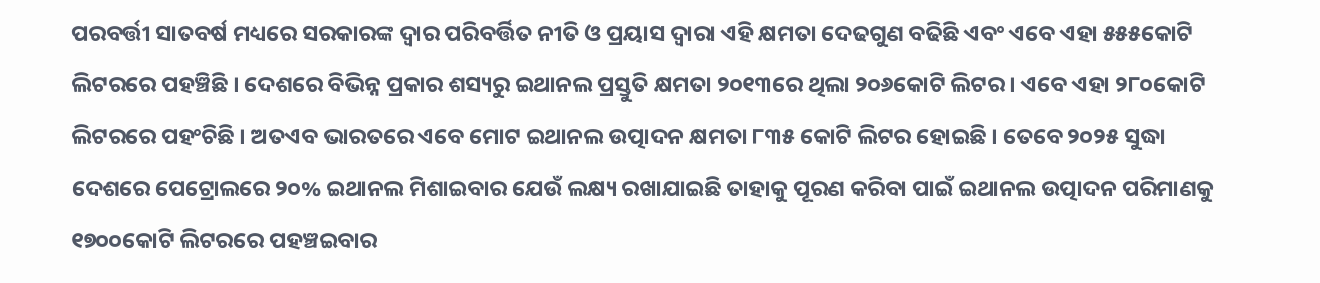ପରବର୍ତ୍ତୀ ସାତବର୍ଷ ମଧ୍ୟରେ ସରକାରଙ୍କ ଦ୍ୱାର ପରିବର୍ତ୍ତିତ ନୀତି ଓ ପ୍ରୟାସ ଦ୍ୱାରା ଏହି କ୍ଷମତା ଦେଢଗୁଣ ବଢିଛି ଏବଂ ଏବେ ଏହା ୫୫୫କୋଟି ଲିଟରରେ ପହଞ୍ଚିଛି । ଦେଶରେ ବିଭିନ୍ନ ପ୍ରକାର ଶସ୍ୟରୁ ଇଥାନଲ ପ୍ରସ୍ତୁତି କ୍ଷମତା ୨୦୧୩ରେ ଥିଲା ୨୦୬କୋଟି ଲିଟର । ଏବେ ଏହା ୨୮୦କୋଟି ଲିଟରରେ ପହଂଚିଛି । ଅତଏବ ଭାରତରେ ଏବେ ମୋଟ ଇଥାନଲ ଉତ୍ପାଦନ କ୍ଷମତା ୮୩୫ କୋଟି ଲିଟର ହୋଇଛି । ତେବେ ୨୦୨୫ ସୁଦ୍ଧା ଦେଶରେ ପେଟ୍ରୋଲରେ ୨୦% ଇଥାନଲ ମିଶାଇବାର ଯେଉଁ ଲକ୍ଷ୍ୟ ରଖାଯାଇଛି ତାହାକୁ ପୂରଣ କରିବା ପାଇଁ ଇଥାନଲ ଉତ୍ପାଦନ ପରିମାଣକୁ ୧୭୦୦କୋଟି ଲିଟରରେ ପହଞ୍ଚଇବାର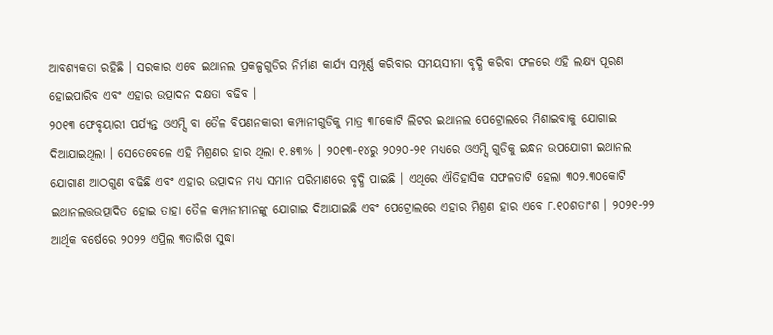ଆବଶ୍ୟକତା ରହିଛି । ସରକାର ଏବେ ଇଥାନଲ ପ୍ରକଳ୍ପଗୁଡିର ନିର୍ମାଣ କାର୍ଯ୍ୟ ସମ୍ପୂର୍ଣ୍ଣ କରିବାର ସମୟସୀମା ବୃଦ୍ଧି କରିବା ଫଳରେ ଏହି ଲକ୍ଷ୍ୟ ପୂରଣ ହୋଇପାରିବ ଏବଂ ଏହାର ଉତ୍ପାଦନ ଦକ୍ଷତା ବଢିବ ।
୨୦୧୩ ଫେବୃୟାରୀ ପର୍ଯ୍ୟନ୍ତ ଓଏମ୍ସି ବା ତୈଳ ବିପଣନକାରୀ କମ୍ପାନୀଗୁଡିକୁ ମାତ୍ର ୩୮କୋଟି ଲିଟର ଇଥାନଲ ପେଟ୍ରୋଲରେ ମିଶାଇବାକୁ ଯୋଗାଇ ଦିଆଯାଇଥିଲା । ସେତେବେଳେ ଏହି ମିଶ୍ରଣର ହାର ଥିଲା ୧.୫୩% । ୨୦୧୩-୧୪ରୁ ୨୦୨୦-୨୧ ମଧ୍ୟରେ ଓଏମ୍ସି ଗୁଡିକୁ ଇନ୍ଧନ ଉପଯୋଗୀ ଇଥାନଲ ଯୋଗାଣ ଆଠଗୁଣ ବଢିଛି ଏବଂ ଏହାର ଉତ୍ପାଦନ ମଧ୍ୟ ସମାନ ପରିମାଣରେ ବୃଦ୍ଧି ପାଇଛି । ଏଥିରେ ଐତିହାସିକ ସଫଳତାଟି ହେଲା ୩୦୨.୩୦କୋଟି ଇଥାନଲତ୍ତଉତ୍ପାଦିତ ହୋଇ ତାହା ତୈଳ କମ୍ପାନୀମାନଙ୍କୁ ଯୋଗାଇ ଦିଆଯାଇଛି ଏବଂ ପେଟ୍ରୋଲରେ ଏହାର ମିଶ୍ରଣ ହାର ଏବେ ୮.୧୦ଶତାଂଶ । ୨୦୨୧-୨୨ ଆର୍ଥିକ ବର୍ଷେରେ ୨୦୨୨ ଏପ୍ରିଲ ୩ତାରିଖ ସୁଦ୍ଧା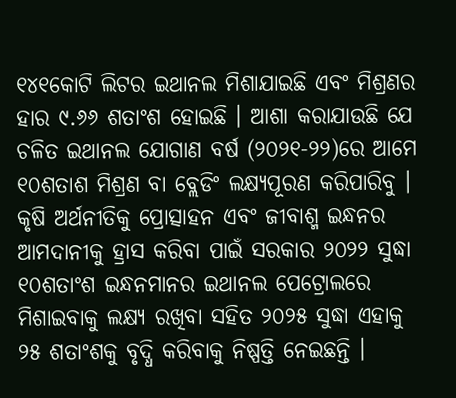୧୪୧କୋଟି ଲିଟର ଇଥାନଲ ମିଶାଯାଇଛି ଏବଂ ମିଶ୍ରଣର ହାର ୯.୬୬ ଶତାଂଶ ହୋଇଛି । ଆଶା କରାଯାଉଛି ଯେ ଚଳିତ ଇଥାନଲ ଯୋଗାଣ ବର୍ଷ (୨୦୨୧-୨୨)ରେ ଆମେ ୧୦ଶତାଶ ମିଶ୍ରଣ ବା ବ୍ଲେଡିଂ ଲକ୍ଷ୍ୟପୂରଣ କରିପାରିବୁ ।
କୃଷି ଅର୍ଥନୀତିକୁ ପ୍ରୋତ୍ସାହନ ଏବଂ ଜୀବାଶ୍ମ ଇନ୍ଧନର ଆମଦାନୀକୁ ହ୍ରାସ କରିବା ପାଇଁ ସରକାର ୨୦୨୨ ସୁଦ୍ଧା ୧୦ଶତାଂଶ ଇନ୍ଧନମାନର ଇଥାନଲ ପେଟ୍ରୋଲରେ ମିଶାଇବାକୁ ଲକ୍ଷ୍ୟ ରଖିବା ସହିତ ୨୦୨୫ ସୁଦ୍ଧା ଏହାକୁ ୨୫ ଶତାଂଶକୁ ବୃଦ୍ଧି କରିବାକୁ ନିଷ୍ପତ୍ତି ନେଇଛନ୍ତି ।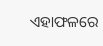ଏହାଫଳରେ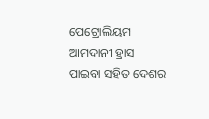ପେଟ୍ରୋଲିୟମ ଆମଦାନୀ ହ୍ରାସ ପାଇବା ସହିତ ଦେଶର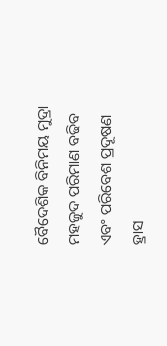ବୈଦେଶିକ ବିନିମୟ ମୁଦ୍ରା ମହଜୁଦ ପରିମାଣ ବଢିବ ଏବଂ ପରିବେଶ ପ୍ରଦୂଷଣ ହ୍ରାସ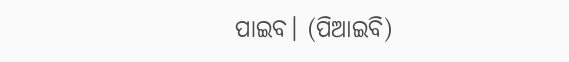ପାଇବ। (ପିଆଇବି)